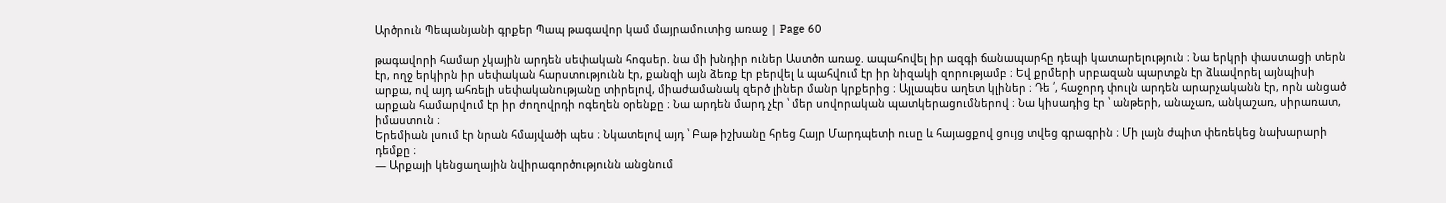Արծրուն Պեպանյանի գրքեր Պապ թագավոր կամ մայրամուտից առաջ | Page 60

թագավորի համար չկային արդեն սեփական հոգսեր. նա մի խնդիր ուներ Աստծո առաջ. ապահովել իր ազգի ճանապարհը դեպի կատարելություն ։ Նա երկրի փաստացի տերն էր, ողջ երկիրն իր սեփական հարստությունն էր, քանզի այն ձեռք էր բերվել և պահվում էր իր նիզակի զորությամբ ։ Եվ քրմերի սրբազան պարտքն էր ձևավորել այնպիսի արքա, ով այդ ահռելի սեփականությանը տիրելով, միաժամանակ զերծ լիներ մանր կրքերից ։ Այլապես աղետ կլիներ ։ Դե ՛, հաջորդ փուլն արդեն արարչականն էր, որն անցած արքան համարվում էր իր ժողովրդի ոգեղեն օրենքը ։ Նա արդեն մարդ չէր ՝ մեր սովորական պատկերացումներով ։ Նա կիսադից էր ՝ անթերի, անաչառ, անկաշառ, սիրառատ, իմաստուն ։
Երեմիան լսում էր նրան հմայվածի պես ։ Նկատելով այդ ՝ Բաթ իշխանը հրեց Հայր Մարդպետի ուսը և հայացքով ցույց տվեց գրագրին ։ Մի լայն ժպիտ փեռեկեց նախարարի դեմքը ։
— Արքայի կենցաղային նվիրագործությունն անցնում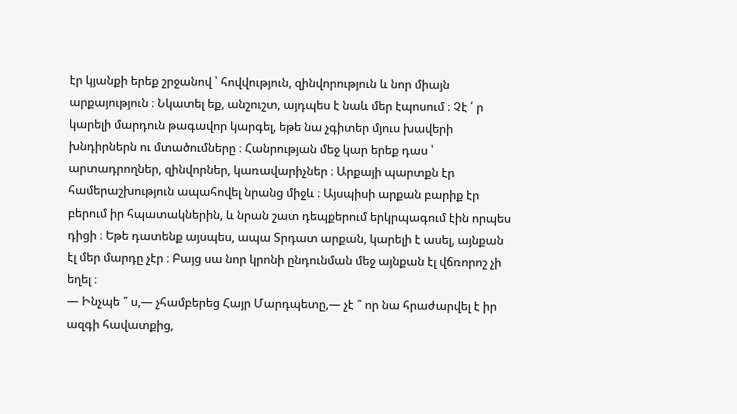էր կյանքի երեք շրջանով ՝ հովվություն, զինվորություն և նոր միայն արքայություն ։ Նկատել եք, անշուշտ, այդպես է նաև մեր էպոսում ։ Չէ ՛ ր կարելի մարդուն թագավոր կարգել, եթե նա չգիտեր մյուս խավերի խնդիրներն ու մտածումները ։ Հանրության մեջ կար երեք դաս ՝ արտադրողներ, զինվորներ, կառավարիչներ ։ Արքայի պարտքն էր համերաշխություն ապահովել նրանց միջև ։ Այսպիսի արքան բարիք էր բերում իր հպատակներին, և նրան շատ դեպքերում երկրպագում էին որպես դիցի ։ Եթե դատենք այսպես, ապա Տրդատ արքան, կարելի է ասել, այնքան էլ մեր մարդը չէր ։ Բայց սա նոր կրոնի ընդունման մեջ այնքան էլ վճռորոշ չի եղել ։
— Ինչպե ՞ ս,— չհամբերեց Հայր Մարդպետը,— չէ ՞ որ նա հրաժարվել է իր ազգի հավատքից,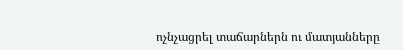ոչնչացրել տաճարներն ու մատյանները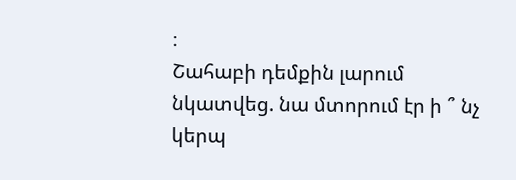։
Շահաբի դեմքին լարում նկատվեց. նա մտորում էր ի ՞ նչ կերպ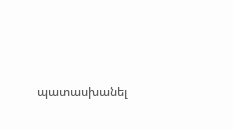պատասխանել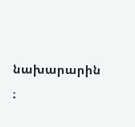նախարարին ։